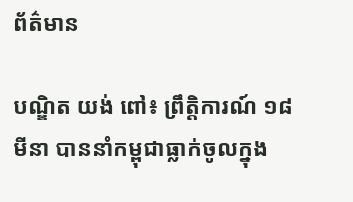ព័ត៌មាន

បណ្ឌិត យង់ ពៅ៖ ព្រឹត្តិការណ៍ ១៨ មីនា បាននាំកម្ពុជាធ្លាក់ចូលក្នុង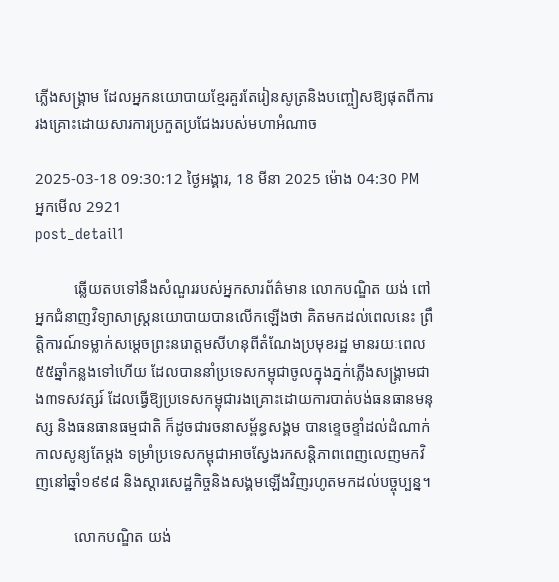ភ្លើងសង្គ្រាម ដែលអ្នកនយោបាយខ្មែរគួរតែរៀនសូត្រនិងបញ្ចៀសឱ្យផុតពីការរងគ្រោះដោយសារការប្រកួតប្រជែងរបស់មហាអំណាច

2025-03-18 09:30:12 ថ្ងៃអង្គារ, 18 មីនា 2025 ម៉ោង 04:30 PM
អ្នកមើល 2921
post_detail1

          ឆ្លើយតបទៅនឹងសំណួររបស់អ្នកសារព័ត៌មាន លោកបណ្ឌិត យង់ ពៅ អ្នកជំនាញវិទ្យាសាស្ត្រនយោបាយបានលើកឡើងថា គិតមកដល់ពេលនេះ ព្រឹត្តិការណ៍ទម្លាក់សម្ដេចព្រះនរោត្ដមសីហនុពីតំណែងប្រមុខរដ្ឋ មានរយៈពេល ៥៥ឆ្នាំកន្លងទៅហើយ ដែលបាននាំប្រទេសកម្ពុជាចូលក្នុងភ្នក់ភ្លើងសង្គ្រាមជាង៣ទសវត្សរ៍ ដែលធ្វើឱ្យប្រទេសកម្ពុជារងគ្រោះដោយការបាត់បង់ធនធានមនុស្ស និងធនធានធម្មជាតិ ក៏ដូចជារចនាសម្ព័ន្ធសង្គម បានខ្ទេចខ្ទាំដល់ដំណាក់កាលសូន្យតែម្ដង ទម្រាំប្រទេសកម្ពុជាអាចស្វែងរកសន្តិភាពពេញលេញមកវិញនៅឆ្នាំ១៩៩៨ និងស្ដារសេដ្ឋកិច្ចនិងសង្គមឡើងវិញរហូតមកដល់បច្ចុប្បន្ន។

          លោកបណ្ឌិត យង់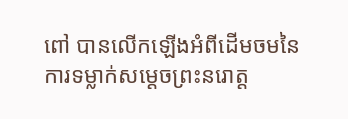ពៅ បានលើកឡើងអំពីដើមចមនៃការទម្លាក់សម្ដេចព្រះនរោត្ដ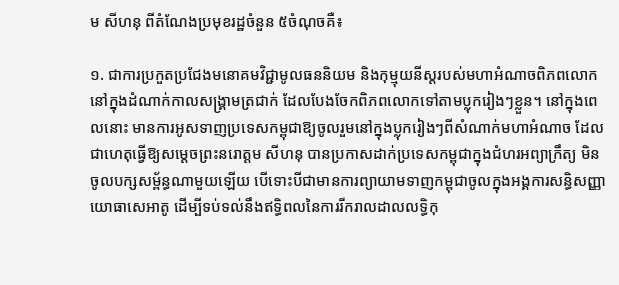ម សីហនុ ពីតំណែងប្រមុខរដ្ឋចំនួន ៥ចំណុចគឺ៖

១. ជាការប្រកួតប្រជែងមនោគមវិជ្ជាមូលធននិយម និងកុម្មុយនីស្តរបស់មហាអំណាចពិភពលោក នៅក្នុងដំណាក់កាលសង្គ្រាមត្រជាក់ ដែលបែងចែកពិភពលោកទៅតាមប្លុករៀងៗខ្លួន។ នៅក្នុងពេលនោះ មានការអូសទាញប្រទេសកម្ពុជាឱ្យចូលរួមនៅក្នុងប្លុករៀងៗពីសំណាក់មហាអំណាច ដែលជាហេតុធ្វើឱ្យសម្ដេចព្រះនរោត្ដម សីហនុ បានប្រកាសដាក់ប្រទេសកម្ពុជាក្នុងជំហរអព្យាក្រឹត្យ មិនចូលបក្សសម្ព័ន្ធណាមួយឡើយ បើទោះបីជាមានការព្យាយាមទាញកម្ពុជាចូលក្នុងអង្គការសន្ធិសញ្ញាយោធាសេអាតូ ដើម្បីទប់ទល់នឹងឥទ្ធិពលនៃការរីករាលដាលលទ្ធិកុ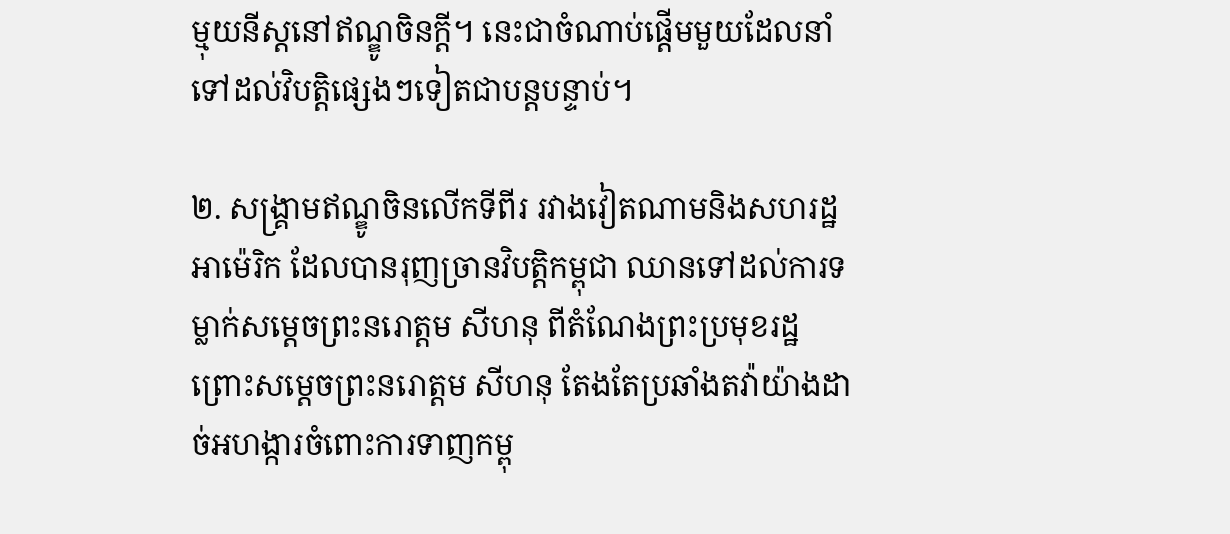ម្មុយនីស្តនៅឥណ្ឌូចិនក្ដី។ នេះជាចំណាប់ផ្ដើមមួយដែលនាំទៅដល់វិបត្តិផ្សេងៗទៀតជាបន្តបន្ទាប់។

២. សង្គ្រាមឥណ្ឌូចិនលើកទីពីរ រវាងវៀតណាមនិងសហរដ្ឋអាម៉េរិក ដែលបានរុញច្រានវិបត្តិកម្ពុជា ឈានទៅដល់ការទម្លាក់សម្ដេចព្រះនរោត្ដម សីហនុ ពីតំណែងព្រះប្រមុខរដ្ឋ ព្រោះសម្ដេចព្រះនរោត្ដម សីហនុ តែងតែប្រឆាំងតវ៉ាយ៉ាងដាច់អហង្ការចំពោះការទាញកម្ពុ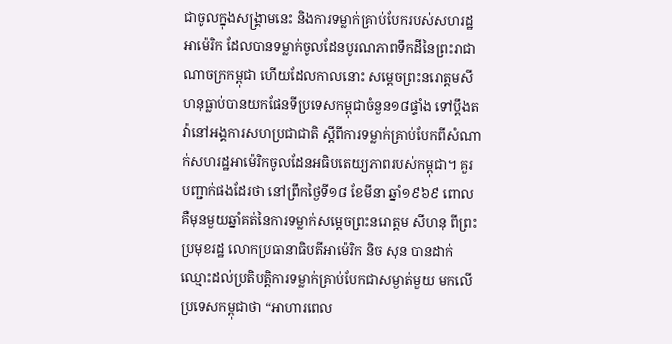ជាចូលក្នុងសង្គ្រាមនេះ និងការទម្លាក់គ្រាប់បែករបស់សហរដ្ឋអាម៉េរិក ដែលបានទម្លាក់ចូលដែនបូរណភាពទឹកដីនៃព្រះរាជាណាចក្រកម្ពុជា ហើយដែលកាលនោះ សម្ដេចព្រះនរោត្ដមសីហនុធ្លាប់បានយកផែនទីប្រទេសកម្ពុជាចំនួន១៨ផ្ទាំង ទៅប្ដឹងតវ៉ានៅអង្គការសហប្រជាជាតិ ស្ដីពីការទម្លាក់គ្រាប់បែកពីសំណាក់សហរដ្ឋអាម៉េរិកចូលដែនអធិបតេយ្យភាពរបស់កម្ពុជា។ គួរបញ្ជាក់ផងដែរថា នៅព្រឹកថ្ងៃទី១៨ ខែមីនា ឆ្នាំ១៩៦៩ ពោលគឺមុនមួយឆ្នាំគត់នៃការទម្លាក់សម្ដេចព្រះនរោត្ដម សីហនុ ពីព្រះប្រមុខរដ្ឋ លោកប្រធានាធិបតីអាម៉េរិក និច សុន បានដាក់ឈ្មោះដល់ប្រតិបត្តិការទម្លាក់គ្រាប់បែកជាសម្ងាត់មួយ មកលើប្រទេសកម្ពុជាថា “អាហារពេល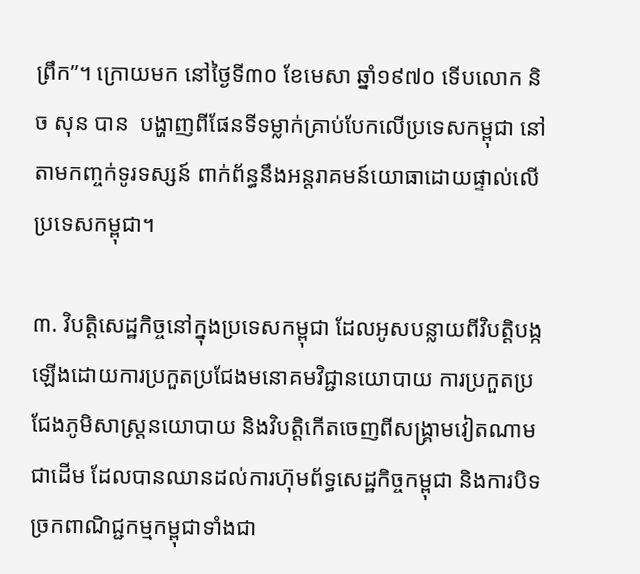ព្រឹក”។ ក្រោយមក នៅថ្ងៃទី៣០ ខែមេសា ឆ្នាំ១៩៧០ ទើបលោក និច សុន បាន  បង្ហាញពីផែនទីទម្លាក់គ្រាប់បែកលើប្រទេសកម្ពុជា នៅតាមកញ្ចក់ទូរទស្សន៍ ពាក់ព័ន្ធនឹងអន្តរាគមន៍យោធាដោយផ្ទាល់លើប្រទេសកម្ពុជា។

៣. វិបត្តិសេដ្ឋកិច្ចនៅក្នុងប្រទេសកម្ពុជា ដែលអូសបន្លាយពីវិបត្តិបង្កឡើងដោយការប្រកួតប្រជែងមនោគមវិជ្ជានយោបាយ ការប្រកួតប្រជែងភូមិសាស្ត្រនយោបាយ និងវិបត្តិកើតចេញពីសង្គ្រាមវៀតណាមជាដើម ដែលបានឈានដល់ការហ៊ុមព័ទ្ធសេដ្ឋកិច្ចកម្ពុជា និងការបិទច្រកពាណិជ្ជកម្មកម្ពុជាទាំងជា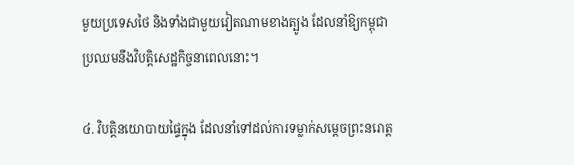មួយប្រទេសថៃ និងទាំងជាមួយវៀតណាមខាងត្បូង ដែលនាំឱ្យកម្ពុជាប្រឈមនឹងវិបត្តិសេដ្ឋកិច្ចនាពេលនោះ។

៤. វិបត្តិនយោបាយផ្ទៃក្នុង ដែលនាំទៅដល់ការទម្លាក់សម្ដេចព្រះនរោត្ដ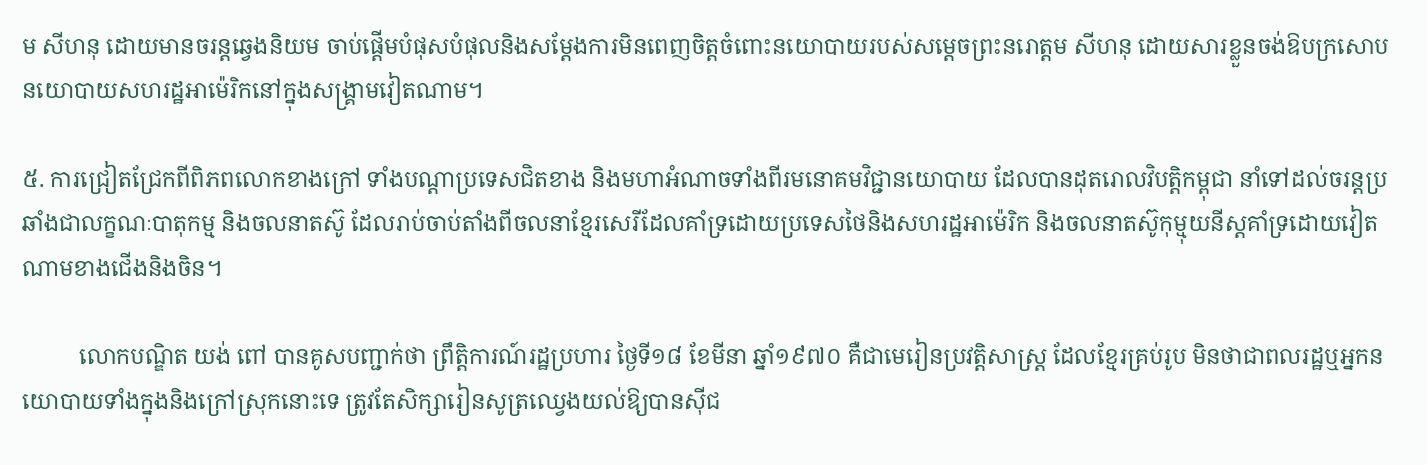ម សីហនុ ដោយមានចរន្តឆ្វេងនិយម ចាប់ផ្ដើមបំផុសបំផុលនិងសម្ដែងការមិនពេញចិត្តចំពោះនយោបាយរបស់សម្ដេចព្រះនរោត្ដម សីហនុ ដោយសារខ្លួនចង់ឱបក្រសោបនយោបាយសហរដ្ឋអាម៉េរិកនៅក្នុងសង្គ្រាមវៀតណាម។

៥. ការជ្រៀតជ្រែកពីពិភពលោកខាងក្រៅ ទាំងបណ្ដាប្រទេសជិតខាង និងមហាអំណាចទាំងពីរមនោគមវិជ្ជានយោបាយ ដែលបានដុតរោលវិបត្តិកម្ពុជា នាំទៅដល់ចរន្តប្រឆាំងជាលក្ខណៈបាតុកម្ម និងចលនាតស៊ូ ដែលរាប់ចាប់តាំងពីចលនាខ្មែរសេរីដែលគាំទ្រដោយប្រទេសថៃនិងសហរដ្ឋអាម៉េរិក និងចលនាតស៊ូកុម្មុយនីស្តគាំទ្រដោយវៀតណាមខាងជើងនិងចិន។

          លោកបណ្ឌិត យង់ ពៅ បានគូសបញ្ជាក់ថា ព្រឹត្តិការណ៍រដ្ឋប្រហារ ថ្ងៃទី១៨ ខែមីនា ឆ្នាំ១៩៧០ គឺជាមេរៀនប្រវត្តិសាស្ត្រ ដែលខ្មែរគ្រប់រូប មិនថាជាពលរដ្ឋឬអ្នកនយោបាយទាំងក្នុងនិងក្រៅស្រុកនោះទេ ត្រូវតែសិក្សារៀនសូត្រឈ្វេងយល់ឱ្យបានស៊ីជ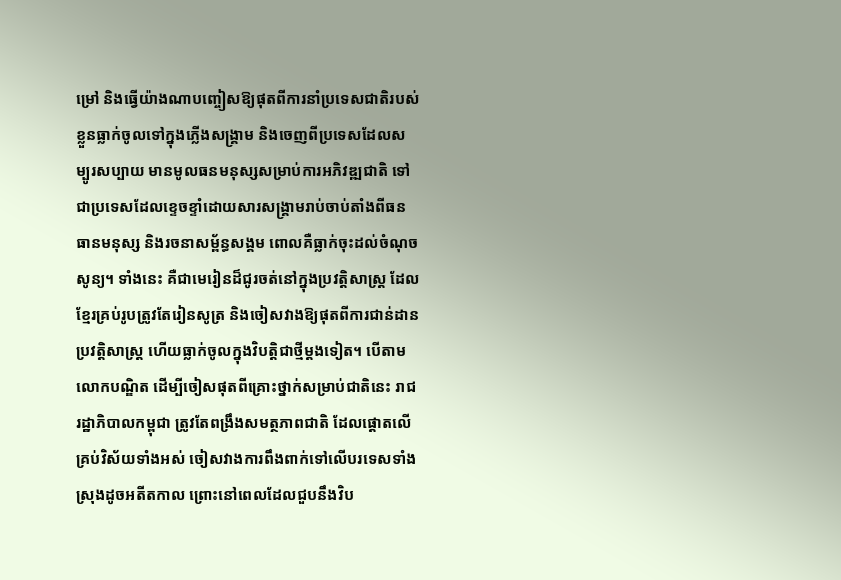ម្រៅ និងធ្វើយ៉ាងណាបញ្ចៀសឱ្យផុតពីការនាំប្រទេសជាតិរបស់ខ្លួនធ្លាក់ចូលទៅក្នុងភ្លើងសង្គ្រាម និងចេញពីប្រទេសដែលសម្បូរសប្បាយ មានមូលធនមនុស្សសម្រាប់ការអភិវឌ្ឍជាតិ ទៅជាប្រទេសដែលខ្ទេចខ្ទាំដោយសារសង្គ្រាមរាប់ចាប់តាំងពីធនធានមនុស្ស និងរចនាសម្ព័ន្ធសង្គម ពោលគឺធ្លាក់ចុះដល់ចំណុចសូន្យ។ ទាំងនេះ គឺជាមេរៀនដ៏ជូរចត់នៅក្នុងប្រវត្តិសាស្ត្រ ដែលខ្មែរគ្រប់រូបត្រូវតែរៀនសូត្រ និងចៀសវាងឱ្យផុតពីការជាន់ដានប្រវត្តិសាស្ត្រ ហើយធ្លាក់ចូលក្នុងវិបត្តិជាថ្មីម្ដងទៀត។ បើតាមលោកបណ្ឌិត ដើម្បីចៀសផុតពីគ្រោះថ្នាក់សម្រាប់ជាតិនេះ រាជរដ្ឋាភិបាលកម្ពុជា ត្រូវតែពង្រឹងសមត្ថភាពជាតិ ដែលផ្ដោតលើគ្រប់វិស័យទាំងអស់ ចៀសវាងការពឹងពាក់ទៅលើបរទេសទាំងស្រុងដូចអតីតកាល ព្រោះនៅពេលដែលជួបនឹងវិប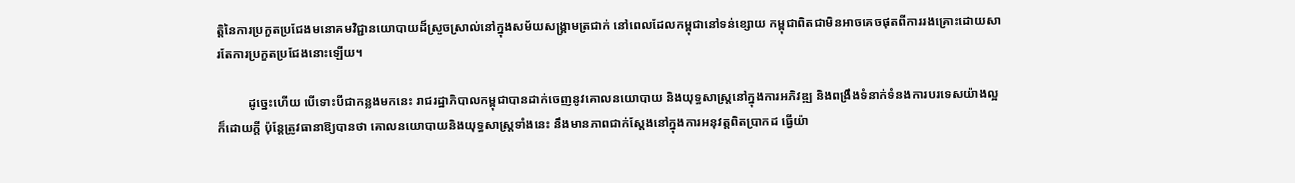ត្តិនៃការប្រកួតប្រជែងមនោគមវិជ្ជានយោបាយដ៏ស្រួចស្រាល់នៅក្នុងសម័យសង្គ្រាមត្រជាក់ នៅពេលដែលកម្ពុជានៅទន់ខ្សោយ កម្ពុជាពិតជាមិនអាចគេចផុតពីការរងគ្រោះដោយសារតែការប្រកួតប្រជែងនោះឡើយ។

          ដូច្នេះហើយ បើទោះបីជាកន្លងមកនេះ រាជរដ្ឋាភិបាលកម្ពុជាបានដាក់ចេញនូវគោលនយោបាយ និងយុទ្ធសាស្ត្រនៅក្នុងការអភិវឌ្ឍ និងពង្រឹងទំនាក់ទំនងការបរទេសយ៉ាងល្អក៏ដោយក្ដី ប៉ុន្តែត្រូវធានាឱ្យបានថា គោលនយោបាយនិងយុទ្ធសាស្ត្រទាំងនេះ នឹងមានភាពជាក់ស្ដែងនៅក្នុងការអនុវត្តពិតប្រាកដ ធ្វើយ៉ា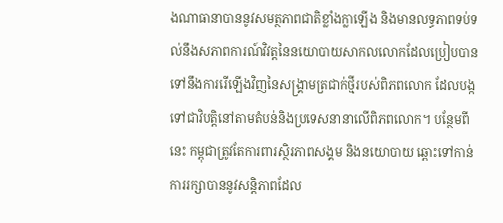ងណាធានាបាននូវសមត្ថភាពជាតិខ្លាំងក្លាឡើង និងមានលទ្ធភាពទប់ទល់នឹងសភាពការណ៍វិវត្តនៃនយោបាយសាកលលោកដែលប្រៀបបានទៅនឹងការរើឡើងវិញនៃសង្គ្រាមត្រជាក់ថ្មីរបស់ពិភពលោក ដែលបង្កទៅជាវិបត្តិនៅតាមតំបន់និងប្រទេសនានាលើពិភពលោក។ បន្ថែមពីនេះ កម្ពុជាត្រូវតែការពារស្ថិរភាពសង្គម និងនយោបាយ ឆ្ពោះទៅកាន់ការរក្សាបាននូវសន្តិភាពដែល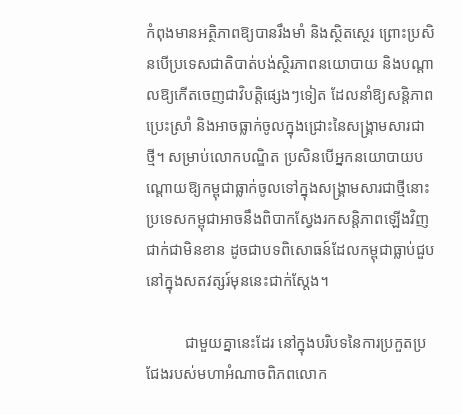កំពុងមានអត្ថិភាពឱ្យបានរឹងមាំ និងស្ថិតស្ថេរ ព្រោះប្រសិនបើប្រទេសជាតិបាត់បង់ស្ថិរភាពនយោបាយ និងបណ្ដាលឱ្យកើតចេញជាវិបត្តិផ្សេងៗទៀត ដែលនាំឱ្យសន្តិភាពប្រេះស្រាំ និងអាចធ្លាក់ចូលក្នុងជ្រោះនៃសង្គ្រាមសារជាថ្មី។ សម្រាប់លោកបណ្ឌិត ប្រសិនបើអ្នកនយោបាយបណ្ដោយឱ្យកម្ពុជាធ្លាក់ចូលទៅក្នុងសង្គ្រាមសារជាថ្មីនោះ ប្រទេសកម្ពុជាអាចនឹងពិបាកស្វែងរកសន្តិភាពឡើងវិញជាក់ជាមិនខាន ដូចជាបទពិសោធន៍ដែលកម្ពុជាធ្លាប់ជួបនៅក្នុងសតវត្សរ៍មុននេះជាក់ស្ដែង។

          ជាមួយគ្នានេះដែរ នៅក្នុងបរិបទនៃការប្រកួតប្រជែងរបស់មហាអំណាចពិភពលោក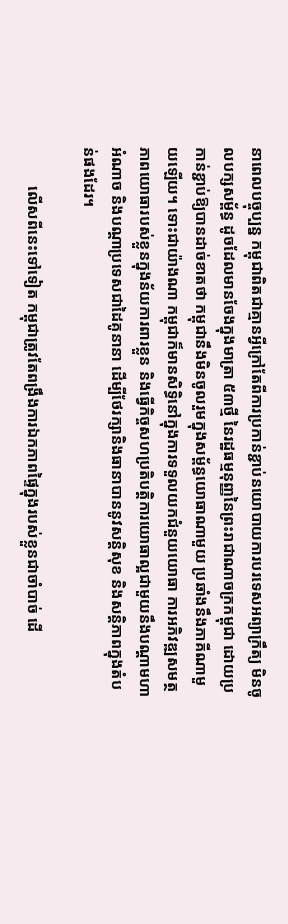នាពេលបច្ចុប្បន្ន កម្ពុជាពិតជាគ្មានអ្វីក្រៅតែពីការប្រកាន់ខ្ជាប់នយោបាយការបរទេសអព្យាក្រឹត្យ មិនចូលបក្សសម្ព័ន្ធ ដូចដែលមានចែងក្នុងមាត្រា ៥៣ថ្មី នៃរដ្ឋធម្មនុញ្ញនៃព្រះរាជាណាចក្រកម្ពុជា ដោយប្រកាន់ខ្ជាប់ឱ្យបានដាច់ខាតថា កម្ពុជានឹងមិនចូលរួមក្នុងសម្ព័ន្ធយោធាណាមួយ ប្រឆាំងនឹងភាគីណាមួយឡើយ។ ទោះជាយ៉ាងណា កម្ពុជាក៏មានសិទ្ធិនៅក្នុងការទទួលយកជំនួយយោធា ការអភិវឌ្ឍសមត្ថភាពយោធារបស់ខ្លួនក្នុងន័យការពារខ្លួន និងធ្វើកិច្ចសហប្រតិបត្តិការយោធាល្អជាមួយនឹងបណ្ដាមហាអំណាច និងបណ្ដាប្រទេសជាដៃគូនានា ដើម្បីថែរក្សានិងធានាបាននូវសន្តិសុខ និងសន្តិភាពក្នុងតំបន់ផងដែរ។

          លើសពីនេះទៅទៀត កម្ពុជាត្រូវតែពង្រឹងការឯកភាពផ្ទៃក្នុងរបស់ខ្លួនជាចាំបាច់ ដើ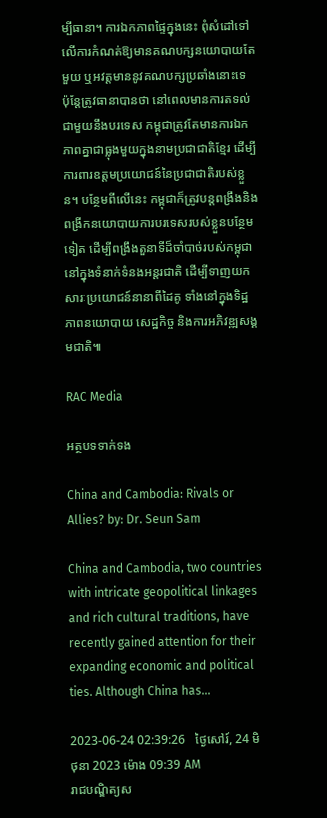ម្បីធានា។ ការឯកភាពផ្ទៃក្នុងនេះ ពុំសំដៅទៅលើការកំណត់ឱ្យមានគណបក្សនយោបាយតែមួយ ឬអវត្តមាននូវគណបក្សប្រឆាំងនោះទេ ប៉ុន្តែត្រូវធានាបានថា នៅពេលមានការតទល់ជាមួយនឹងបរទេស កម្ពុជាត្រូវតែមានការឯកភាពគ្នាជាធ្លុងមួយក្នុងនាមប្រជាជាតិខ្មែរ ដើម្បីការពារឧត្ដមប្រយោជន៍នៃប្រជាជាតិរបស់ខ្លួន។ បន្ថែមពីលើនេះ កម្ពុជាក៏ត្រូវបន្តពង្រឹងនិងពង្រីកនយោបាយការបរទេសរបស់ខ្លួនបន្ថែមទៀត ដើម្បីពង្រឹងតួនាទីដ៏ចាំបាច់របស់កម្ពុជានៅក្នុងទំនាក់ទំនងអន្តរជាតិ ដើម្បីទាញយកសារៈប្រយោជន៍នានាពីដៃគូ ទាំងនៅក្នុងទិដ្ឋភាពនយោបាយ សេដ្ឋកិច្ច និងការអភិវឌ្ឍសង្គមជាតិ៕

RAC Media

អត្ថបទទាក់ទង

China and Cambodia: Rivals or Allies? by: Dr. Seun Sam

China and Cambodia, two countries with intricate geopolitical linkages and rich cultural traditions, have recently gained attention for their expanding economic and political ties. Although China has...

2023-06-24 02:39:26   ថ្ងៃសៅរ៍, 24 មិថុនា 2023 ម៉ោង 09:39 AM
រាជបណ្ឌិត្យស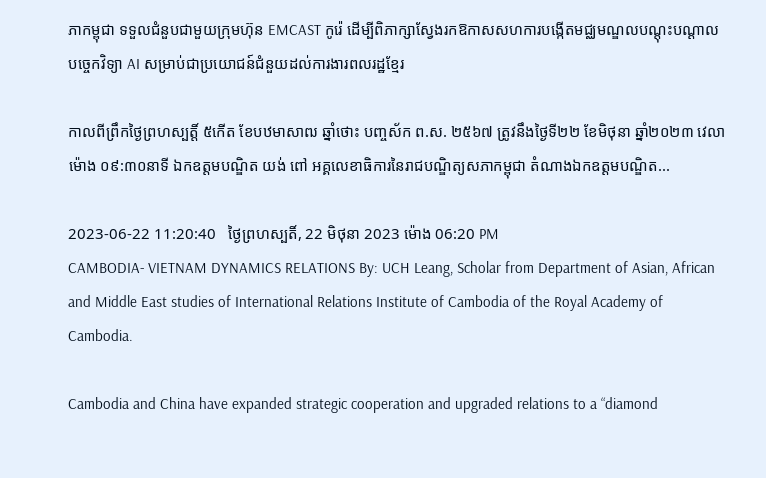ភាកម្ពុជា ទទួលជំនួបជាមួយក្រុមហ៊ុន EMCAST កូរ៉េ ដើម្បីពិភាក្សាស្វែងរកឱកាសសហការបង្កើតមជ្ឈមណ្ឌលបណ្ដុះបណ្ដាលបច្ចេកវិទ្យា AI សម្រាប់ជាប្រយោជន៍ជំនួយដល់ការងារពលរដ្ឋខ្មែរ

កាលពីព្រឹកថ្ងៃព្រហស្បត្តិ៍ ៥កើត ខែបឋមាសាឍ ឆ្នាំថោះ បញ្ចស័ក ព.ស. ២៥៦៧ ត្រូវនឹងថ្ងៃទី២២ ខែមិថុនា ឆ្នាំ២០២៣ វេលាម៉ោង ០៩:៣០នាទី ឯកឧត្តមបណ្ឌិត យង់ ពៅ អគ្គលេខាធិការនៃរាជបណ្ឌិត្យសភាកម្ពុជា តំណាងឯកឧត្ដមបណ្ឌិត...

2023-06-22 11:20:40   ថ្ងៃព្រហស្បតិ៍, 22 មិថុនា 2023 ម៉ោង 06:20 PM
CAMBODIA- VIETNAM DYNAMICS RELATIONS By: UCH Leang, Scholar from Department of Asian, African and Middle East studies of International Relations Institute of Cambodia of the Royal Academy of Cambodia.

Cambodia and China have expanded strategic cooperation and upgraded relations to a “diamond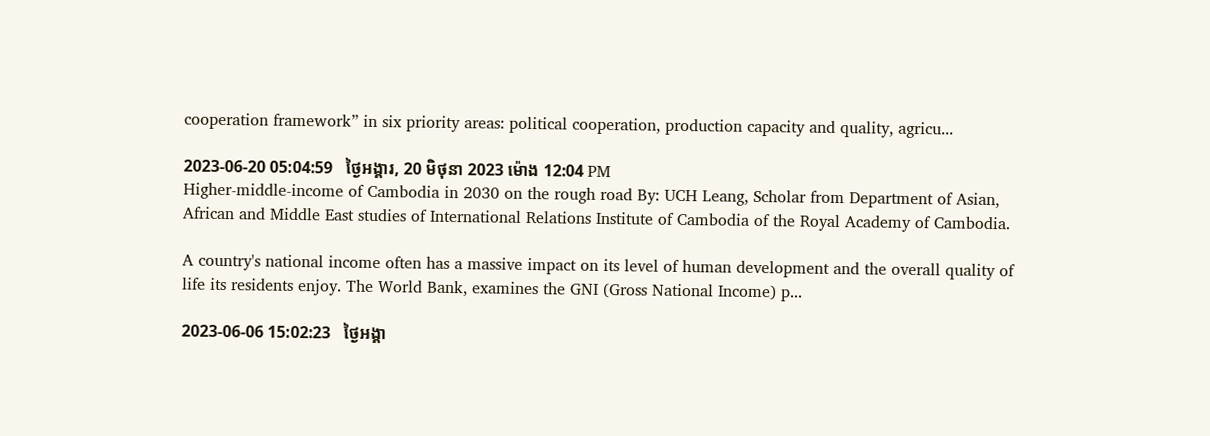cooperation framework” in six priority areas: political cooperation, production capacity and quality, agricu...

2023-06-20 05:04:59   ថ្ងៃអង្គារ, 20 មិថុនា 2023 ម៉ោង 12:04 PM
Higher-middle-income of Cambodia in 2030 on the rough road By: UCH Leang, Scholar from Department of Asian, African and Middle East studies of International Relations Institute of Cambodia of the Royal Academy of Cambodia.

A country's national income often has a massive impact on its level of human development and the overall quality of life its residents enjoy. The World Bank, examines the GNI (Gross National Income) p...

2023-06-06 15:02:23   ថ្ងៃអង្គា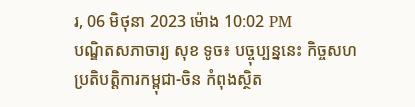រ, 06 មិថុនា 2023 ម៉ោង 10:02 PM
បណ្ឌិតសភាចារ្យ សុខ ទូច៖ បច្ចុប្បន្ននេះ កិច្ចសហប្រតិបត្តិការកម្ពុជា-ចិន កំពុងស្ថិត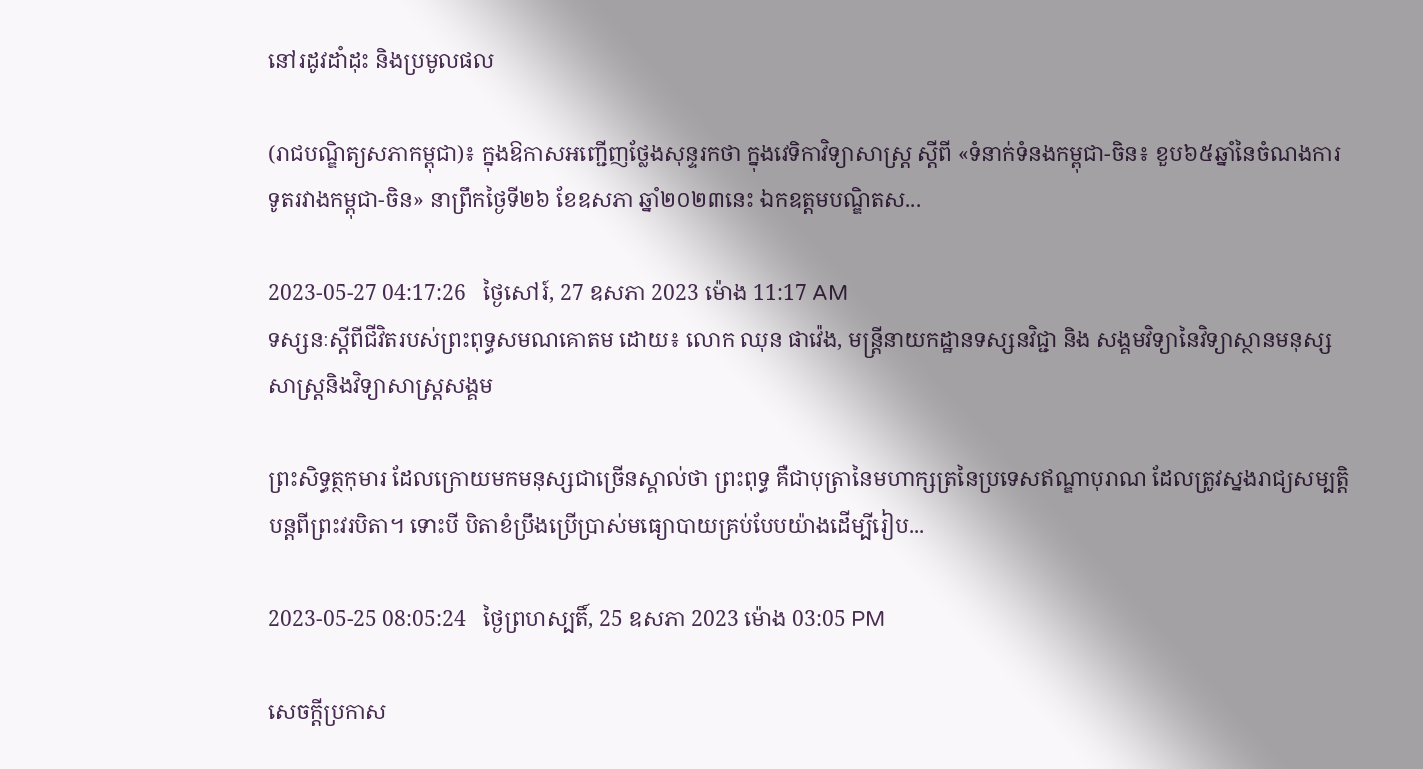នៅរដូវដាំដុះ និងប្រមូលផល

(រាជបណ្ឌិត្យសភាកម្ពុជា)៖ ក្នុងឱកាសអញ្ជើញថ្លែងសុន្ទរកថា ក្នុងវេទិកាវិទ្យាសាស្ត្រ ស្ដីពី «ទំនាក់ទំនងកម្ពុជា-ចិន៖ ខួប៦៥ឆ្នាំនៃចំណងការទូតរវាងកម្ពុជា-ចិន» នាព្រឹកថ្ងៃទី២៦ ខែឧសភា ឆ្នាំ២០២៣នេះ ឯកឧត្ដមបណ្ឌិតស...

2023-05-27 04:17:26   ថ្ងៃសៅរ៍, 27 ឧសភា 2023 ម៉ោង 11:17 AM
ទស្សនៈស្ដីពីជីវិតរបស់ព្រះពុទ្ធសមណគោតម ដោយ៖ លោក ឈុន ផាវ៉េង, មន្ត្រីនាយកដ្ឋានទស្សនវិជ្ជា និង សង្គមវិទ្យានៃវិទ្យាស្ថានមនុស្សសាស្រ្តនិងវិទ្យាសាស្រ្តសង្គម

ព្រះសិទ្ធត្ថកុមារ ដែលក្រោយមកមនុស្សជាច្រើនស្គាល់ថា ព្រះពុទ្ធ គឺជាបុត្រានៃមហាក្សត្រនៃប្រទេសឥណ្ឌាបុរាណ ដែលត្រូវស្នងរាជ្យសម្បត្តិបន្តពីព្រះវរបិតា។ ទោះបី បិតាខំប្រឹងប្រើប្រាស់មធ្យោបាយគ្រប់បែបយ៉ាងដើម្បីរៀប...

2023-05-25 08:05:24   ថ្ងៃព្រហស្បតិ៍, 25 ឧសភា 2023 ម៉ោង 03:05 PM

សេចក្តីប្រកាស